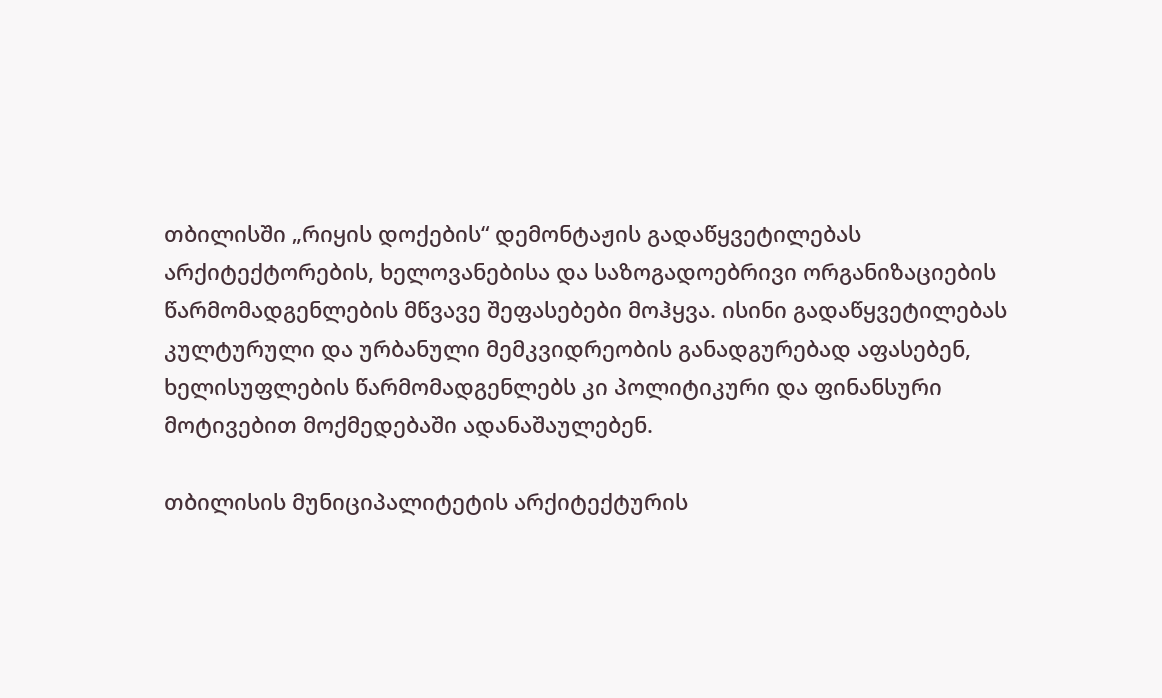თბილისში „რიყის დოქების“ დემონტაჟის გადაწყვეტილებას არქიტექტორების, ხელოვანებისა და საზოგადოებრივი ორგანიზაციების წარმომადგენლების მწვავე შეფასებები მოჰყვა. ისინი გადაწყვეტილებას კულტურული და ურბანული მემკვიდრეობის განადგურებად აფასებენ, ხელისუფლების წარმომადგენლებს კი პოლიტიკური და ფინანსური მოტივებით მოქმედებაში ადანაშაულებენ.

თბილისის მუნიციპალიტეტის არქიტექტურის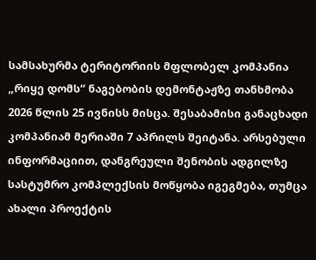სამსახურმა ტერიტორიის მფლობელ კომპანია „რიყე დომს“ ნაგებობის დემონტაჟზე თანხმობა 2026 წლის 25 ივნისს მისცა. შესაბამისი განაცხადი კომპანიამ მერიაში 7 აპრილს შეიტანა. არსებული ინფორმაციით, დანგრეული შენობის ადგილზე სასტუმრო კომპლექსის მოწყობა იგეგმება, თუმცა ახალი პროექტის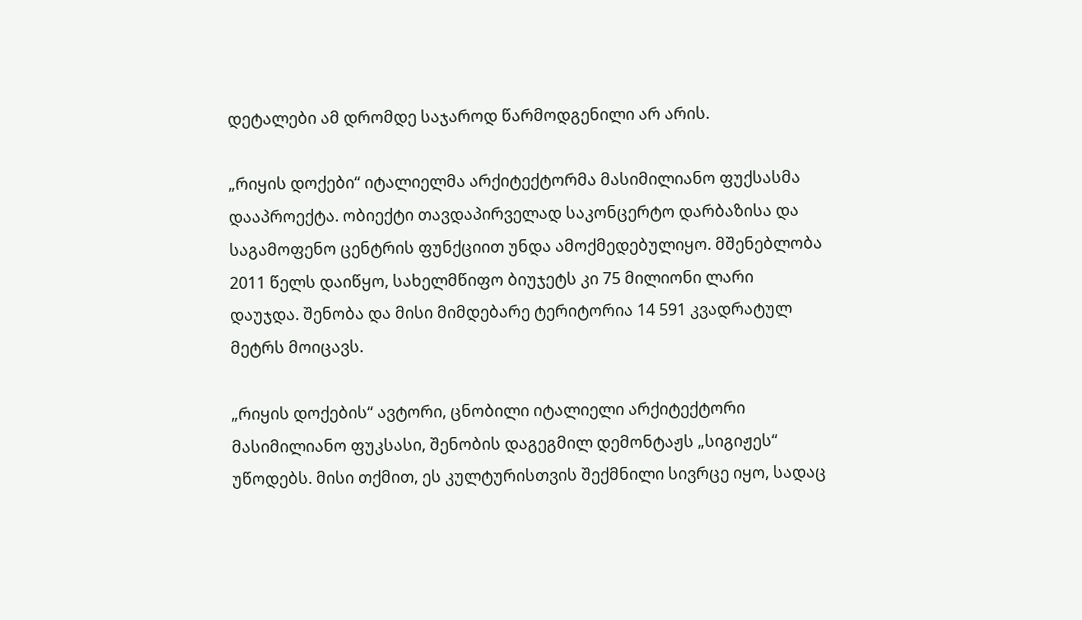დეტალები ამ დრომდე საჯაროდ წარმოდგენილი არ არის.

„რიყის დოქები“ იტალიელმა არქიტექტორმა მასიმილიანო ფუქსასმა დააპროექტა. ობიექტი თავდაპირველად საკონცერტო დარბაზისა და საგამოფენო ცენტრის ფუნქციით უნდა ამოქმედებულიყო. მშენებლობა 2011 წელს დაიწყო, სახელმწიფო ბიუჯეტს კი 75 მილიონი ლარი დაუჯდა. შენობა და მისი მიმდებარე ტერიტორია 14 591 კვადრატულ მეტრს მოიცავს.

„რიყის დოქების“ ავტორი, ცნობილი იტალიელი არქიტექტორი მასიმილიანო ფუკსასი, შენობის დაგეგმილ დემონტაჟს „სიგიჟეს“ უწოდებს. მისი თქმით, ეს კულტურისთვის შექმნილი სივრცე იყო, სადაც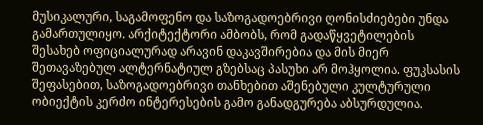მუსიკალური, საგამოფენო და საზოგადოებრივი ღონისძიებები უნდა გამართულიყო. არქიტექტორი ამბობს, რომ გადაწყვეტილების შესახებ ოფიციალურად არავინ დაკავშირებია და მის მიერ შეთავაზებულ ალტერნატიულ გზებსაც პასუხი არ მოჰყოლია. ფუკსასის შეფასებით, საზოგადოებრივი თანხებით აშენებული კულტურული ობიექტის კერძო ინტერესების გამო განადგურება აბსურდულია.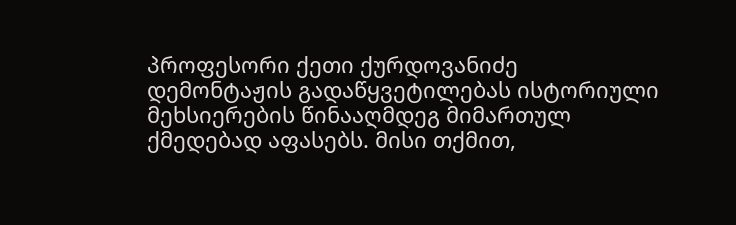პროფესორი ქეთი ქურდოვანიძე დემონტაჟის გადაწყვეტილებას ისტორიული მეხსიერების წინააღმდეგ მიმართულ ქმედებად აფასებს. მისი თქმით,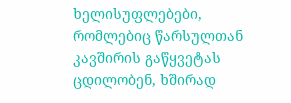ხელისუფლებები, რომლებიც წარსულთან კავშირის გაწყვეტას ცდილობენ, ხშირად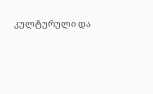კულტურული და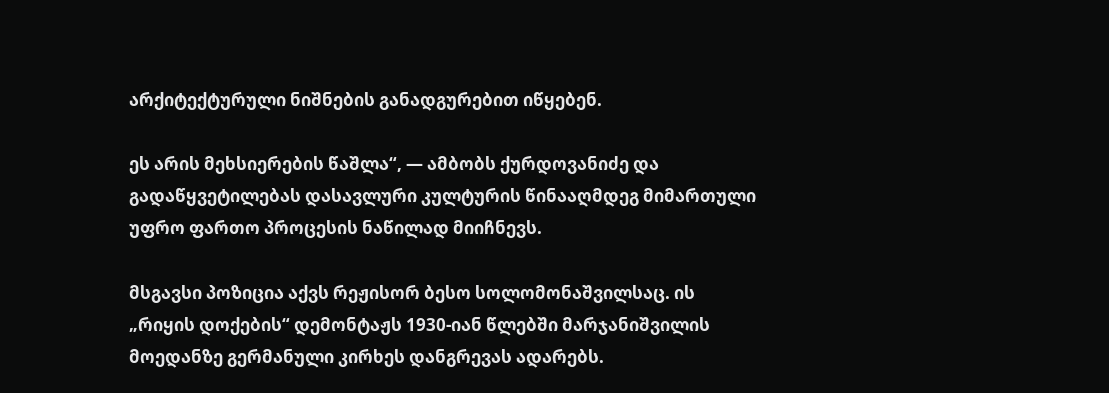არქიტექტურული ნიშნების განადგურებით იწყებენ.

ეს არის მეხსიერების წაშლა“, — ამბობს ქურდოვანიძე და გადაწყვეტილებას დასავლური კულტურის წინააღმდეგ მიმართული უფრო ფართო პროცესის ნაწილად მიიჩნევს.

მსგავსი პოზიცია აქვს რეჟისორ ბესო სოლომონაშვილსაც. ის „რიყის დოქების“ დემონტაჟს 1930-იან წლებში მარჯანიშვილის მოედანზე გერმანული კირხეს დანგრევას ადარებს.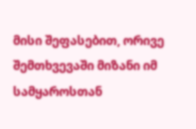მისი შეფასებით, ორივე შემთხვევაში მიზანი იმ სამყაროსთან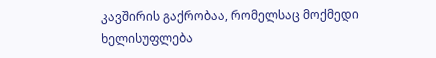კავშირის გაქრობაა, რომელსაც მოქმედი ხელისუფლება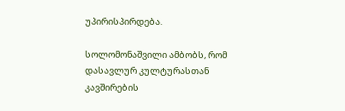უპირისპირდება.

სოლომონაშვილი ამბობს, რომ დასავლურ კულტურასთან კავშირების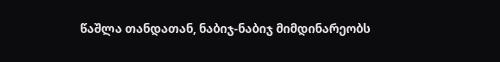წაშლა თანდათან, ნაბიჯ-ნაბიჯ მიმდინარეობს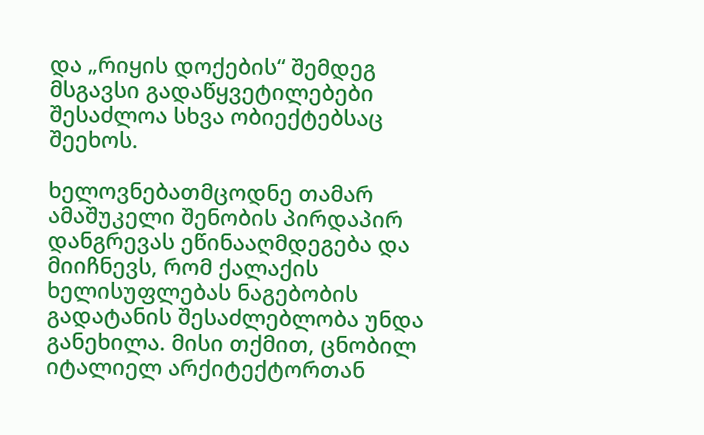და „რიყის დოქების“ შემდეგ მსგავსი გადაწყვეტილებები შესაძლოა სხვა ობიექტებსაც შეეხოს.

ხელოვნებათმცოდნე თამარ ამაშუკელი შენობის პირდაპირ დანგრევას ეწინააღმდეგება და მიიჩნევს, რომ ქალაქის ხელისუფლებას ნაგებობის გადატანის შესაძლებლობა უნდა განეხილა. მისი თქმით, ცნობილ იტალიელ არქიტექტორთან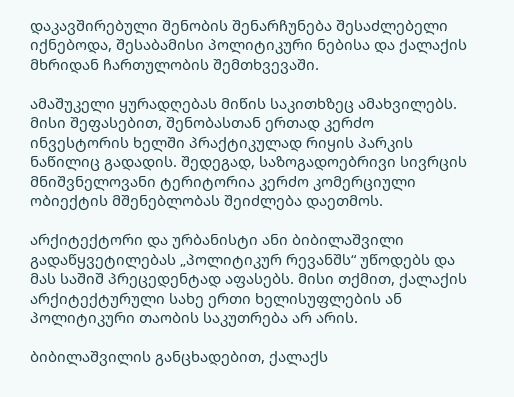დაკავშირებული შენობის შენარჩუნება შესაძლებელი იქნებოდა, შესაბამისი პოლიტიკური ნებისა და ქალაქის მხრიდან ჩართულობის შემთხვევაში.

ამაშუკელი ყურადღებას მიწის საკითხზეც ამახვილებს. მისი შეფასებით, შენობასთან ერთად კერძო ინვესტორის ხელში პრაქტიკულად რიყის პარკის ნაწილიც გადადის. შედეგად, საზოგადოებრივი სივრცის მნიშვნელოვანი ტერიტორია კერძო კომერციული ობიექტის მშენებლობას შეიძლება დაეთმოს.

არქიტექტორი და ურბანისტი ანი ბიბილაშვილი გადაწყვეტილებას „პოლიტიკურ რევანშს“ უწოდებს და მას საშიშ პრეცედენტად აფასებს. მისი თქმით, ქალაქის არქიტექტურული სახე ერთი ხელისუფლების ან პოლიტიკური თაობის საკუთრება არ არის.

ბიბილაშვილის განცხადებით, ქალაქს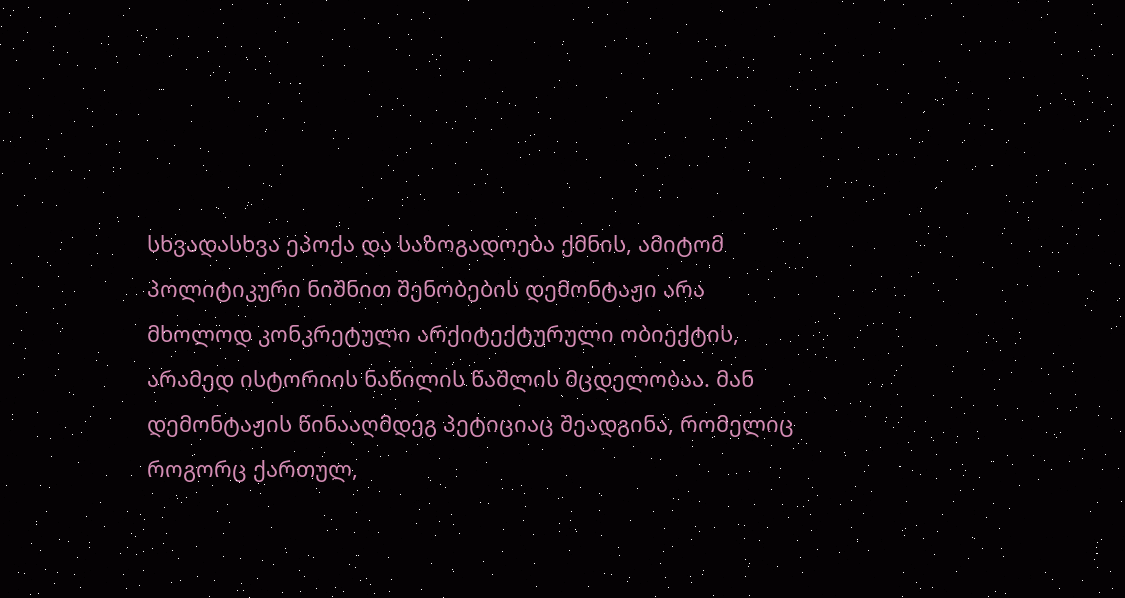სხვადასხვა ეპოქა და საზოგადოება ქმნის, ამიტომ პოლიტიკური ნიშნით შენობების დემონტაჟი არა მხოლოდ კონკრეტული არქიტექტურული ობიექტის, არამედ ისტორიის ნაწილის წაშლის მცდელობაა. მან დემონტაჟის წინააღმდეგ პეტიციაც შეადგინა, რომელიც როგორც ქართულ,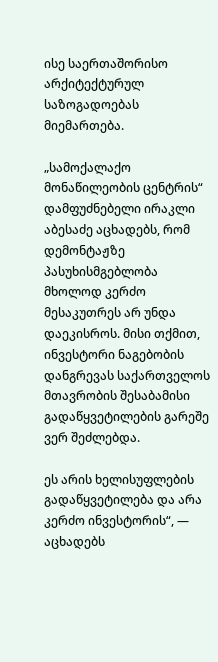ისე საერთაშორისო არქიტექტურულ საზოგადოებას მიემართება.

„სამოქალაქო მონაწილეობის ცენტრის“ დამფუძნებელი ირაკლი აბესაძე აცხადებს, რომ დემონტაჟზე პასუხისმგებლობა მხოლოდ კერძო მესაკუთრეს არ უნდა დაეკისროს. მისი თქმით, ინვესტორი ნაგებობის დანგრევას საქართველოს მთავრობის შესაბამისი გადაწყვეტილების გარეშე ვერ შეძლებდა.

ეს არის ხელისუფლების გადაწყვეტილება და არა კერძო ინვესტორის“, — აცხადებს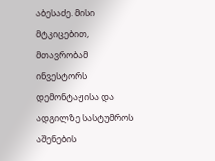აბესაძე. მისი მტკიცებით, მთავრობამ ინვესტორს დემონტაჟისა და ადგილზე სასტუმროს აშენების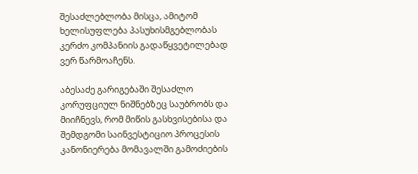შესაძლებლობა მისცა, ამიტომ ხელისუფლება პასუხისმგებლობას კერძო კომპანიის გადაწყვეტილებად ვერ წარმოაჩენს.

აბესაძე გარიგებაში შესაძლო კორუფციულ ნიშნებზეც საუბრობს და მიიჩნევს, რომ მიწის გასხვისებისა და შემდგომი საინვესტიციო პროცესის კანონიერება მომავალში გამოძიების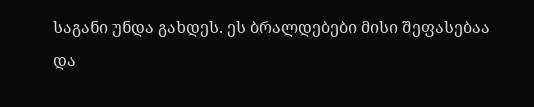საგანი უნდა გახდეს. ეს ბრალდებები მისი შეფასებაა და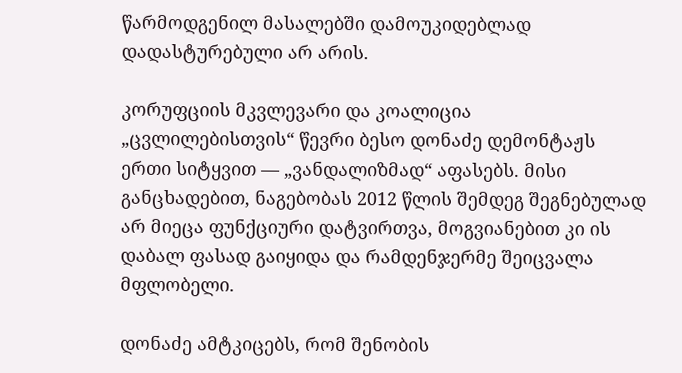წარმოდგენილ მასალებში დამოუკიდებლად დადასტურებული არ არის.

კორუფციის მკვლევარი და კოალიცია „ცვლილებისთვის“ წევრი ბესო დონაძე დემონტაჟს ერთი სიტყვით — „ვანდალიზმად“ აფასებს. მისი განცხადებით, ნაგებობას 2012 წლის შემდეგ შეგნებულად არ მიეცა ფუნქციური დატვირთვა, მოგვიანებით კი ის დაბალ ფასად გაიყიდა და რამდენჯერმე შეიცვალა მფლობელი.

დონაძე ამტკიცებს, რომ შენობის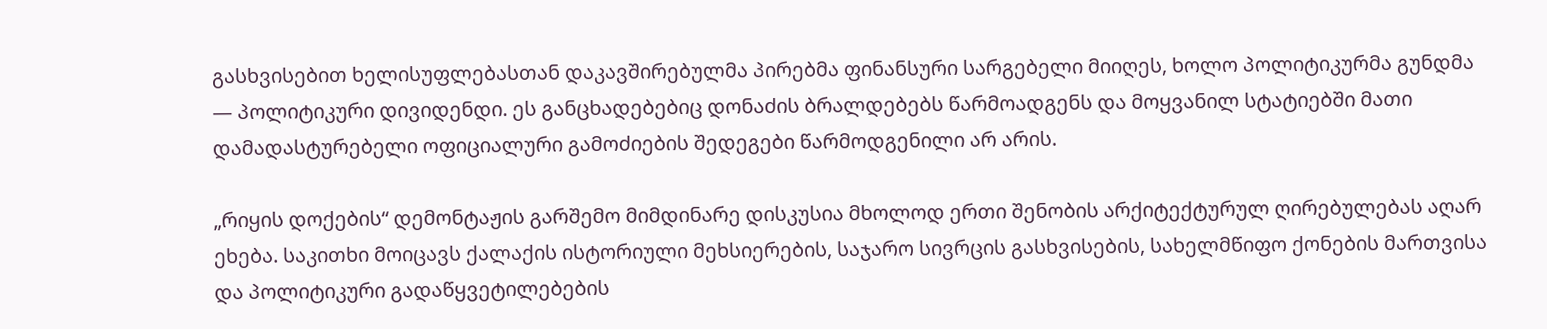გასხვისებით ხელისუფლებასთან დაკავშირებულმა პირებმა ფინანსური სარგებელი მიიღეს, ხოლო პოლიტიკურმა გუნდმა — პოლიტიკური დივიდენდი. ეს განცხადებებიც დონაძის ბრალდებებს წარმოადგენს და მოყვანილ სტატიებში მათი დამადასტურებელი ოფიციალური გამოძიების შედეგები წარმოდგენილი არ არის.

„რიყის დოქების“ დემონტაჟის გარშემო მიმდინარე დისკუსია მხოლოდ ერთი შენობის არქიტექტურულ ღირებულებას აღარ ეხება. საკითხი მოიცავს ქალაქის ისტორიული მეხსიერების, საჯარო სივრცის გასხვისების, სახელმწიფო ქონების მართვისა და პოლიტიკური გადაწყვეტილებების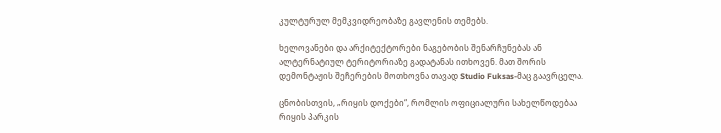კულტურულ მემკვიდრეობაზე გავლენის თემებს.

ხელოვანები და არქიტექტორები ნაგებობის შენარჩუნებას ან ალტერნატიულ ტერიტორიაზე გადატანას ითხოვენ. მათ შორის დემონტაჟის შეჩერების მოთხოვნა თავად Studio Fuksas-მაც გაავრცელა.

ცნობისთვის, „რიყის დოქები“, რომლის ოფიციალური სახელწოდებაა რიყის პარკის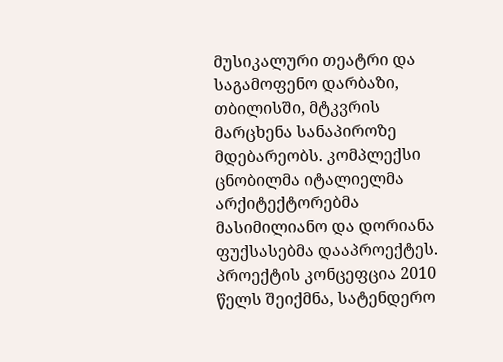მუსიკალური თეატრი და საგამოფენო დარბაზი, თბილისში, მტკვრის მარცხენა სანაპიროზე მდებარეობს. კომპლექსი ცნობილმა იტალიელმა არქიტექტორებმა მასიმილიანო და დორიანა ფუქსასებმა დააპროექტეს. პროექტის კონცეფცია 2010 წელს შეიქმნა, სატენდერო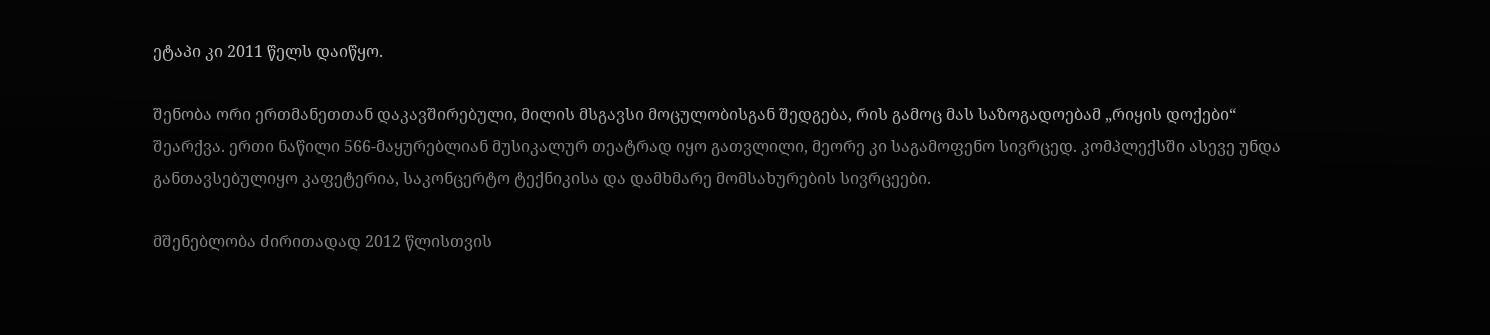ეტაპი კი 2011 წელს დაიწყო.

შენობა ორი ერთმანეთთან დაკავშირებული, მილის მსგავსი მოცულობისგან შედგება, რის გამოც მას საზოგადოებამ „რიყის დოქები“ შეარქვა. ერთი ნაწილი 566-მაყურებლიან მუსიკალურ თეატრად იყო გათვლილი, მეორე კი საგამოფენო სივრცედ. კომპლექსში ასევე უნდა განთავსებულიყო კაფეტერია, საკონცერტო ტექნიკისა და დამხმარე მომსახურების სივრცეები.

მშენებლობა ძირითადად 2012 წლისთვის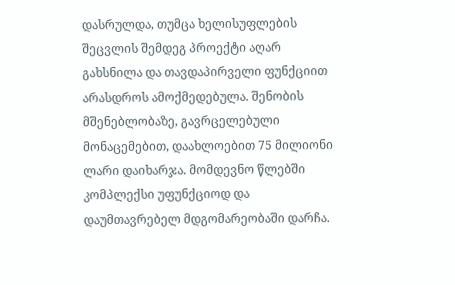დასრულდა, თუმცა ხელისუფლების შეცვლის შემდეგ პროექტი აღარ გახსნილა და თავდაპირველი ფუნქციით არასდროს ამოქმედებულა. შენობის მშენებლობაზე, გავრცელებული მონაცემებით, დაახლოებით 75 მილიონი ლარი დაიხარჯა. მომდევნო წლებში კომპლექსი უფუნქციოდ და დაუმთავრებელ მდგომარეობაში დარჩა.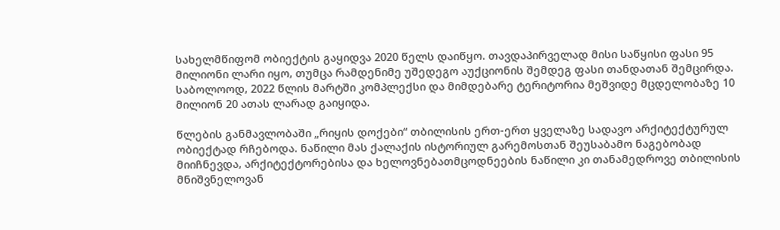სახელმწიფომ ობიექტის გაყიდვა 2020 წელს დაიწყო. თავდაპირველად მისი საწყისი ფასი 95 მილიონი ლარი იყო, თუმცა რამდენიმე უშედეგო აუქციონის შემდეგ ფასი თანდათან შემცირდა. საბოლოოდ, 2022 წლის მარტში კომპლექსი და მიმდებარე ტერიტორია მეშვიდე მცდელობაზე 10 მილიონ 20 ათას ლარად გაიყიდა.

წლების განმავლობაში „რიყის დოქები“ თბილისის ერთ-ერთ ყველაზე სადავო არქიტექტურულ ობიექტად რჩებოდა. ნაწილი მას ქალაქის ისტორიულ გარემოსთან შეუსაბამო ნაგებობად მიიჩნევდა, არქიტექტორებისა და ხელოვნებათმცოდნეების ნაწილი კი თანამედროვე თბილისის მნიშვნელოვან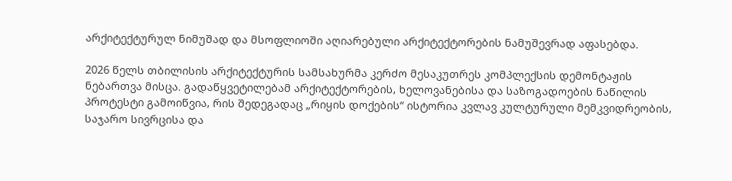არქიტექტურულ ნიმუშად და მსოფლიოში აღიარებული არქიტექტორების ნამუშევრად აფასებდა.

2026 წელს თბილისის არქიტექტურის სამსახურმა კერძო მესაკუთრეს კომპლექსის დემონტაჟის ნებართვა მისცა. გადაწყვეტილებამ არქიტექტორების, ხელოვანებისა და საზოგადოების ნაწილის პროტესტი გამოიწვია, რის შედეგადაც „რიყის დოქების“ ისტორია კვლავ კულტურული მემკვიდრეობის, საჯარო სივრცისა და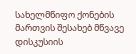სახელმწიფო ქონების მართვის შესახებ მწვავე დისკუსიის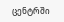ცენტრში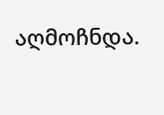აღმოჩნდა.